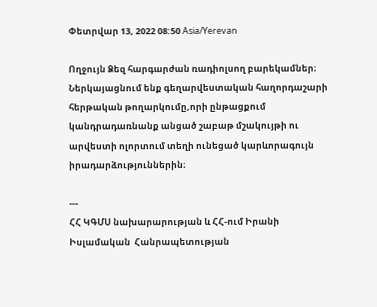Փետրվար 13, 2022 08:50 Asia/Yerevan

Ողջույն Ձեզ հարգարժան ռադիոլսող բարեկամներ։ Ներկայացնում ենք գեղարվեստական հաղորդաշարի հերթական թողարկումը,որի ընթացքում կանդրադառնանք անցած շաբաթ մշակույթի ու արվեստի ոլորտում տեղի ունեցած կարևորագույն իրադարձություններին։

---
ՀՀ ԿԳՄՍ նախարարության և ՀՀ-ում Իրանի Իսլամական  Հանրապետության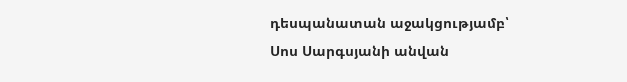դեսպանատան աջակցությամբ՝ Սոս Սարգսյանի անվան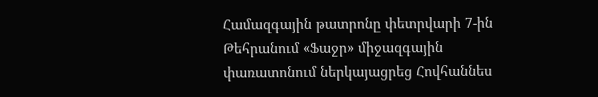Համազգային թատրոնը փետրվարի 7-ին Թեհրանում «Ֆաջր» միջազգային փառատոնում ներկայացրեց Հովհաննես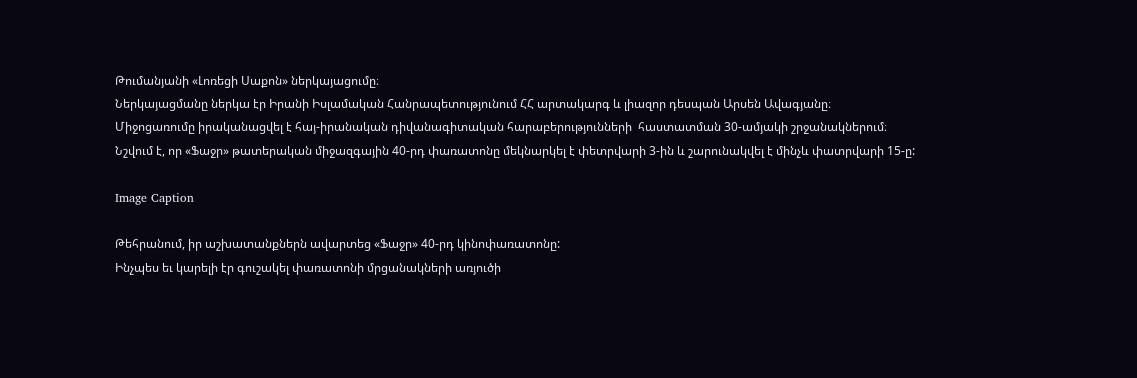Թումանյանի «Լոռեցի Սաքոն» ներկայացումը։
Ներկայացմանը ներկա էր Իրանի Իսլամական Հանրապետությունում ՀՀ արտակարգ և լիազոր դեսպան Արսեն Ավագյանը։
Միջոցառումը իրականացվել է հայ-իրանական դիվանագիտական հարաբերությունների  հաստատման 30-ամյակի շրջանակներում։
Նշվում է, որ «Ֆաջր» թատերական միջազգային 40-րդ փառատոնը մեկնարկել է փետրվարի 3-ին և շարունակվել է մինչև փատրվարի 15-ը:

Image Caption

Թեհրանում, իր աշխատանքներն ավարտեց «Ֆաջր» 40-րդ կինոփառատոնը:
Ինչպես եւ կարելի էր գուշակել փառատոնի մրցանակների առյուծի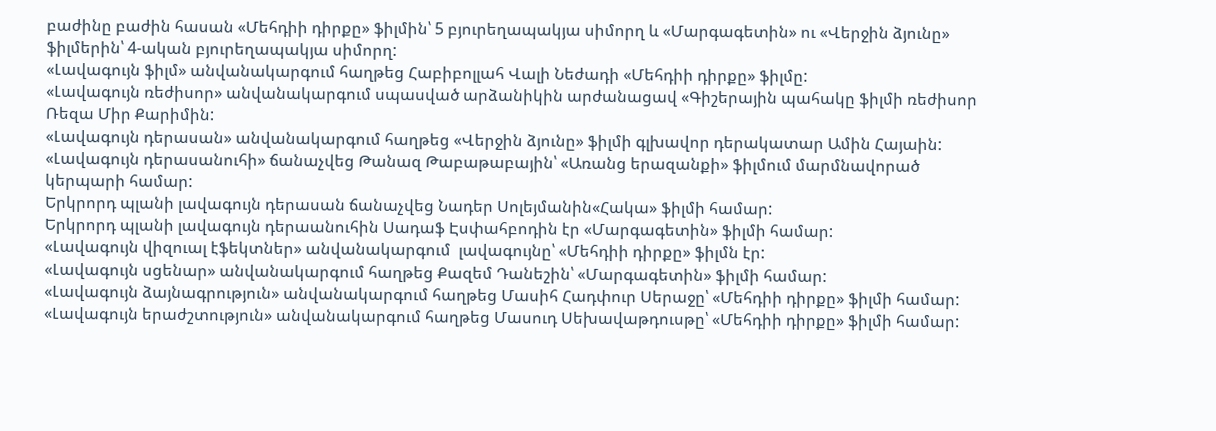բաժինը բաժին հասան «Մեհդիի դիրքը» ֆիլմին՝ 5 բյուրեղապակյա սիմորղ և «Մարգագետին» ու «Վերջին ձյունը» ֆիլմերին՝ 4-ական բյուրեղապակյա սիմորղ:
«Լավագույն ֆիլմ» անվանակարգում հաղթեց Հաբիբոլլահ Վալի Նեժադի «Մեհդիի դիրքը» ֆիլմը:
«Լավագույն ռեժիսոր» անվանակարգում սպասված արձանիկին արժանացավ «Գիշերային պահակը ֆիլմի ռեժիսոր Ռեզա Միր Քարիմին:
«Լավագույն դերասան» անվանակարգում հաղթեց «Վերջին ձյունը» ֆիլմի գլխավոր դերակատար Ամին Հայաին:
«Լավագույն դերասանուհի» ճանաչվեց Թանազ Թաբաթաբային՝ «Առանց երազանքի» ֆիլմում մարմնավորած կերպարի համար:
Երկրորդ պլանի լավագույն դերասան ճանաչվեց Նադեր Սոլեյմանին«Հակա» ֆիլմի համար:
Երկրորդ պլանի լավագույն դերաանուհին Սադաֆ Էսփահբոդին էր «Մարգագետին» ֆիլմի համար:
«Լավագույն վիզուալ էֆեկտներ» անվանակարգում  լավագույնը՝ «Մեհդիի դիրքը» ֆիլմն էր:
«Լավագույն սցենար» անվանակարգում հաղթեց Քազեմ Դանեշին՝ «Մարգագետին» ֆիլմի համար:
«Լավագույն ձայնագրություն» անվանակարգում հաղթեց Մասիհ Հադփուր Սերաջը՝ «Մեհդիի դիրքը» ֆիլմի համար:
«Լավագույն երաժշտություն» անվանակարգում հաղթեց Մասուդ Սեխավաթդուսթը՝ «Մեհդիի դիրքը» ֆիլմի համար: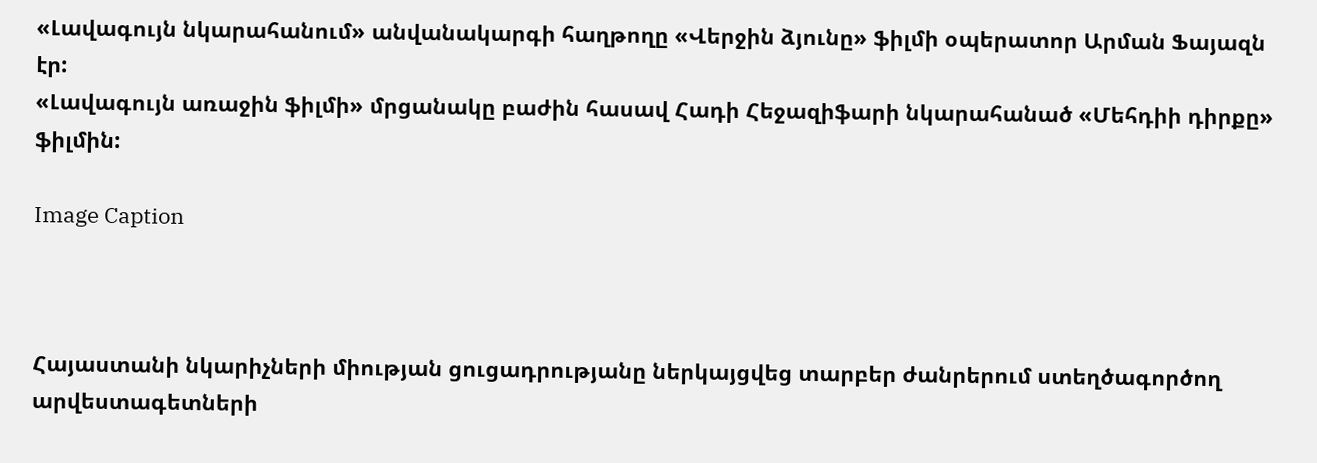«Լավագույն նկարահանում» անվանակարգի հաղթողը «Վերջին ձյունը» ֆիլմի օպերատոր Արման Ֆայազն էր:
«Լավագույն առաջին ֆիլմի» մրցանակը բաժին հասավ Հադի Հեջազիֆարի նկարահանած «Մեհդիի դիրքը» ֆիլմին:

Image Caption



Հայաստանի նկարիչների միության ցուցադրությանը ներկայցվեց տարբեր ժանրերում ստեղծագործող արվեստագետների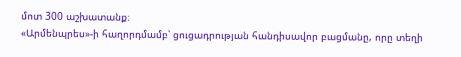մոտ 300 աշխատանք։
«Արմենպրես»-ի հաղորդմամբ՝ ցուցադրության հանդիսավոր բացմանը, որը տեղի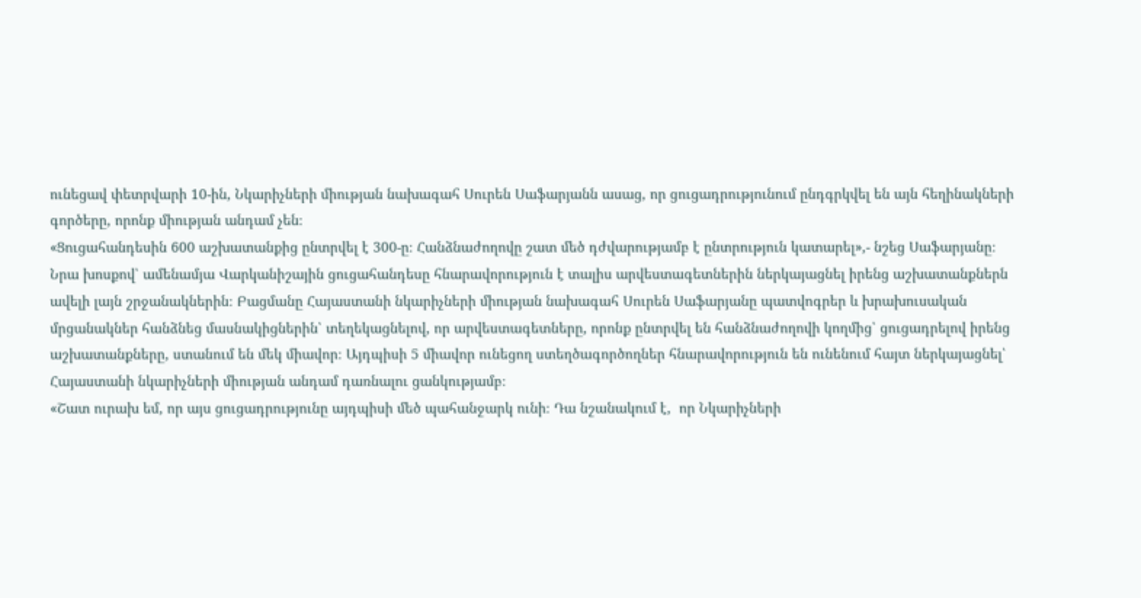ունեցավ փետրվարի 10-ին, Նկարիչների միության նախագահ Սուրեն Սաֆարյանն ասաց, որ ցուցադրությունում ընդգրկվել են այն հեղինակների գործերը, որոնք միության անդամ չեն։
«Ցուցահանդեսին 600 աշխատանքից ընտրվել է 300-ը։ Հանձնաժողովը շատ մեծ դժվարությամբ է ընտրություն կատարել»,- նշեց Սաֆարյանը։
Նրա խոսքով՝ ամենամյա Վարկանիշային ցուցահանդեսը հնարավորություն է տալիս արվեստագետներին ներկայացնել իրենց աշխատանքներն ավելի լայն շրջանակներին։ Բացմանը Հայաստանի նկարիչների միության նախագահ Սուրեն Սաֆարյանը պատվոգրեր և խրախուսական մրցանակներ հանձնեց մասնակիցներին՝ տեղեկացնելով, որ արվեստագետները, որոնք ընտրվել են հանձնաժողովի կողմից՝ ցուցադրելով իրենց աշխատանքները, ստանում են մեկ միավոր։ Այդպիսի 5 միավոր ունեցող ստեղծագործողներ հնարավորություն են ունենում հայտ ներկայացնել՝ Հայաստանի նկարիչների միության անդամ դառնալու ցանկությամբ։
«Շատ ուրախ եմ, որ այս ցուցադրությունը այդպիսի մեծ պահանջարկ ունի։ Դա նշանակում է,  որ Նկարիչների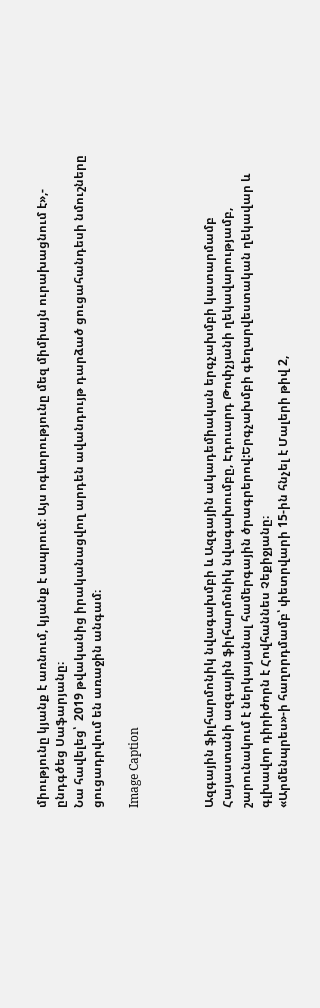միությունը կյանք է առնում, կյանք է ապրում։ Այս ոգևորությունը մեզ միմիայն ուրախացնում է»,- ընդգծեց Սաֆարյանը։
Նա հավելեց՝  2019 թվականից իրականացվող արդեն ավանդույթ դարձած ցուցահանդեսի նմուշները ցուցադրվում են առաջին անգամ։

Image Caption



Ազգային ֆիլհարմոնիկ նվագախմբի և Ազգային ակադեմիական երգչախմբի կատարմամբ Հայաստանի ազգային ֆիլհարմոնիկ նվագախումբը, Էդուարդ Թոփչյանի ղեկավարությամբ, շարունակում է ներկայանալ համերգային ծրագրերով:Երգչախմբի գեղարվեստական ղեկավար և գլխավոր դիրիժորն է Հովհաննես Չեքիջյանը։
«Արմենպրես»-ի հաղորդմամբ՝ փետրվարի 15-ին հնչել է Մալերի թիվ 2,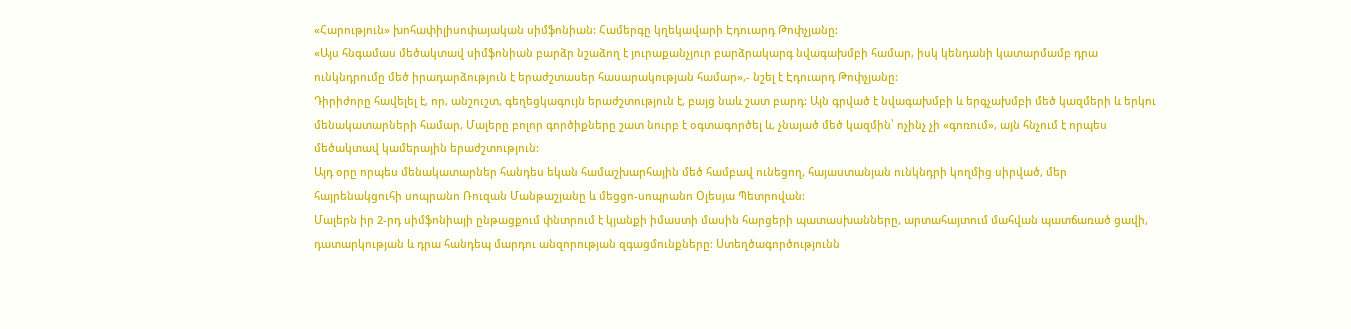«Հարություն» խոհափիլիսոփայական սիմֆոնիան: Համերգը կղեկավարի Էդուարդ Թոփչյանը:
«Այս հնգամաս մեծակտավ սիմֆոնիան բարձր նշաձող է յուրաքանչյուր բարձրակարգ նվագախմբի համար, իսկ կենդանի կատարմամբ դրա ունկնդրումը մեծ իրադարձություն է երաժշտասեր հասարակության համար»,- նշել է Էդուարդ Թոփչյանը:
Դիրիժորը հավելել է, որ, անշուշտ, գեղեցկագույն երաժշտություն է, բայց նաև շատ բարդ: Այն գրված է նվագախմբի և երգչախմբի մեծ կազմերի և երկու մենակատարների համար, Մալերը բոլոր գործիքները շատ նուրբ է օգտագործել և, չնայած մեծ կազմին՝ ոչինչ չի «գոռում», այն հնչում է որպես մեծակտավ կամերային երաժշտություն:
Այդ օրը որպես մենակատարներ հանդես եկան համաշխարհային մեծ համբավ ունեցող, հայաստանյան ունկնդրի կողմից սիրված, մեր հայրենակցուհի սոպրանո Ռուզան Մանթաշյանը և մեցցո-սոպրանո Օլեսյա Պետրովան:
Մալերն իր 2-րդ սիմֆոնիայի ընթացքում փնտրում է կյանքի իմաստի մասին հարցերի պատասխանները, արտահայտում մահվան պատճառած ցավի, դատարկության և դրա հանդեպ մարդու անզորության զգացմունքները: Ստեղծագործությունն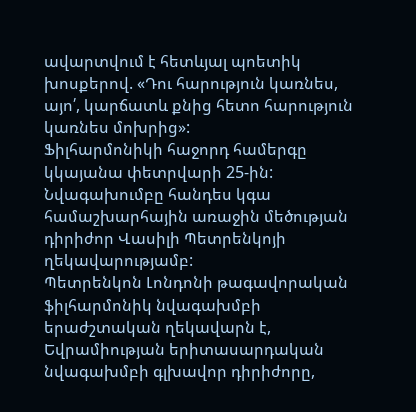ավարտվում է հետևյալ պոետիկ խոսքերով. «Դու հարություն կառնես, այո՛, կարճատև քնից հետո հարություն կառնես մոխրից»:
Ֆիլհարմոնիկի հաջորդ համերգը կկայանա փետրվարի 25-ին: Նվագախումբը հանդես կգա համաշխարհային առաջին մեծության դիրիժոր Վասիլի Պետրենկոյի ղեկավարությամբ:
Պետրենկոն Լոնդոնի թագավորական ֆիլհարմոնիկ նվագախմբի երաժշտական ղեկավարն է, Եվրամիության երիտասարդական նվագախմբի գլխավոր դիրիժորը,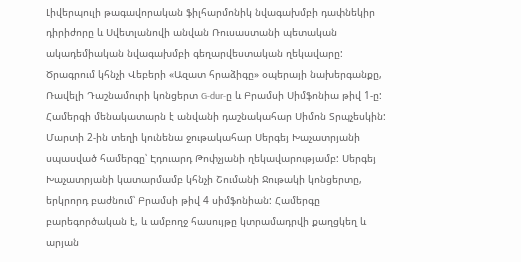Լիվերպուլի թագավորական ֆիլհարմոնիկ նվագախմբի դափնեկիր դիրիժորը և Սվետլանովի անվան Ռուսաստանի պետական ակադեմիական նվագախմբի գեղարվեստական ղեկավարը:
Ծրագրում կհնչի Վեբերի «Ազատ հրաձիգը» օպերայի նախերգանքը, Ռավելի Դաշնամուրի կոնցերտ G-dur-ը և Բրամսի Սիմֆոնիա թիվ 1-ը: Համերգի մենակատարն է անվանի դաշնակահար Սիմոն Տրպչեսկին:
Մարտի 2-ին տեղի կունենա ջութակահար Սերգեյ Խաչատրյանի սպասված համերգը՝ Էդուարդ Թոփչյանի ղեկավարությամբ: Սերգեյ Խաչատրյանի կատարմամբ կհնչի Շումանի Ջութակի կոնցերտը, երկրորդ բաժնում՝ Բրամսի թիվ 4 սիմֆոնիան: Համերգը բարեգործական է, և ամբողջ հասույթը կտրամադրվի քաղցկեղ և արյան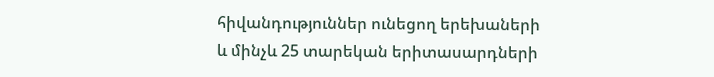հիվանդություններ ունեցող երեխաների և մինչև 25 տարեկան երիտասարդների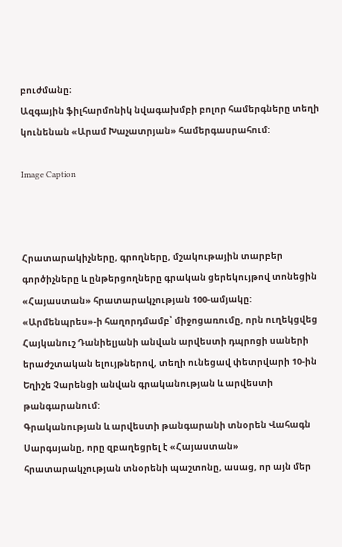բուժմանը։
Ազգային ֆիլհարմոնիկ նվագախմբի բոլոր համերգները տեղի կունենան «Արամ Խաչատրյան» համերգասրահում:

Image Caption



Հրատարակիչները, գրողները, մշակութային տարբեր գործիչները և ընթերցողները գրական ցերեկույթով տոնեցին «Հայաստան» հրատարակչության 100-ամյակը:
«Արմենպրես»-ի հաղորդմամբ՝ միջոցառումը, որն ուղեկցվեց Հայկանուշ Դանիելյանի անվան արվեստի դպրոցի սաների երաժշտական ելույթներով, տեղի ունեցավ փետրվարի 10-ին Եղիշե Չարենցի անվան գրականության և արվեստի թանգարանում:
Գրականության և արվեստի թանգարանի տնօրեն Վահագն Սարգսյանը, որը զբաղեցրել է «Հայաստան» հրատարակչության տնօրենի պաշտոնը, ասաց, որ այն մեր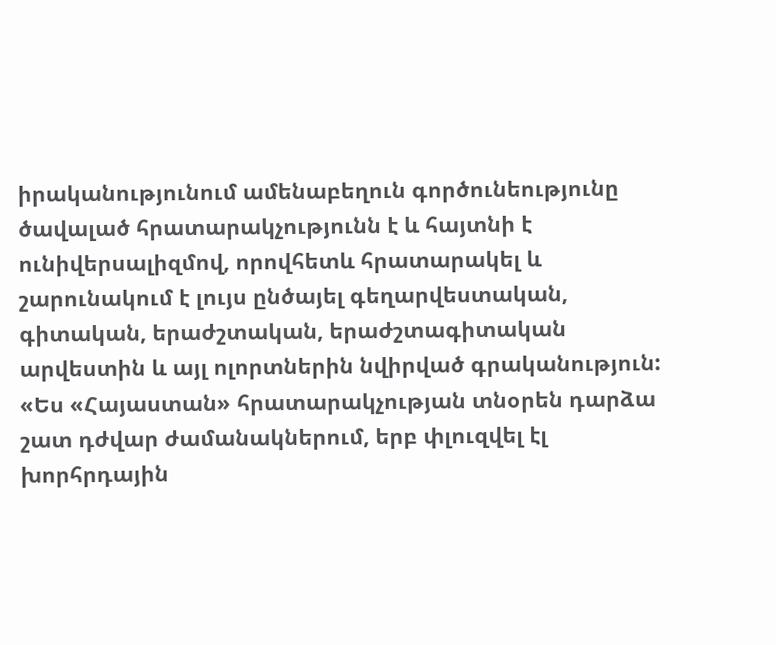իրականությունում ամենաբեղուն գործունեությունը ծավալած հրատարակչությունն է և հայտնի է ունիվերսալիզմով, որովհետև հրատարակել և շարունակում է լույս ընծայել գեղարվեստական, գիտական, երաժշտական, երաժշտագիտական արվեստին և այլ ոլորտներին նվիրված գրականություն:
«Ես «Հայաստան» հրատարակչության տնօրեն դարձա շատ դժվար ժամանակներում, երբ փլուզվել էլ խորհրդային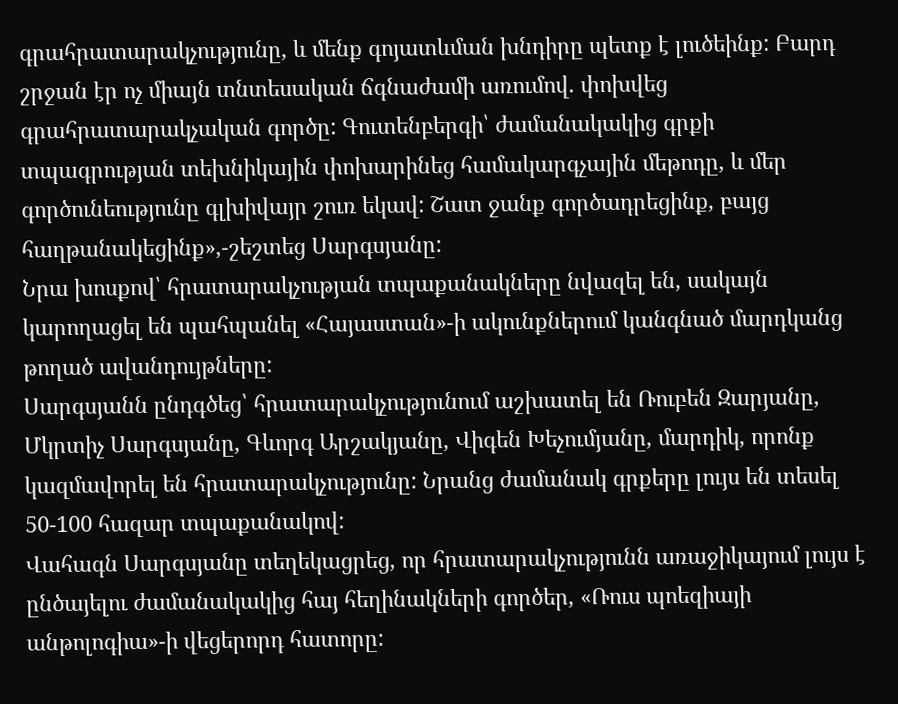գրահրատարակչությունը, և մենք գոյատևման խնդիրը պետք է լուծեինք: Բարդ շրջան էր ոչ միայն տնտեսական ճգնաժամի առումով. փոխվեց գրահրատարակչական գործը: Գուտենբերգի՝ ժամանակակից գրքի տպագրության տեխնիկային փոխարինեց համակարգչային մեթոդը, և մեր գործունեությունը գլխիվայր շուռ եկավ: Շատ ջանք գործադրեցինք, բայց հաղթանակեցինք»,-շեշտեց Սարգսյանը:
Նրա խոսքով՝ հրատարակչության տպաքանակները նվազել են, սակայն կարողացել են պահպանել «Հայաստան»-ի ակունքներում կանգնած մարդկանց թողած ավանդույթները:
Սարգսյանն ընդգծեց՝ հրատարակչությունում աշխատել են Ռուբեն Զարյանը, Մկրտիչ Սարգսյանը, Գևորգ Արշակյանը, Վիգեն Խեչումյանը, մարդիկ, որոնք կազմավորել են հրատարակչությունը: Նրանց ժամանակ գրքերը լույս են տեսել 50-100 հազար տպաքանակով:
Վահագն Սարգսյանը տեղեկացրեց, որ հրատարակչությունն առաջիկայում լույս է ընծայելու ժամանակակից հայ հեղինակների գործեր, «Ռուս պոեզիայի անթոլոգիա»-ի վեցերորդ հատորը: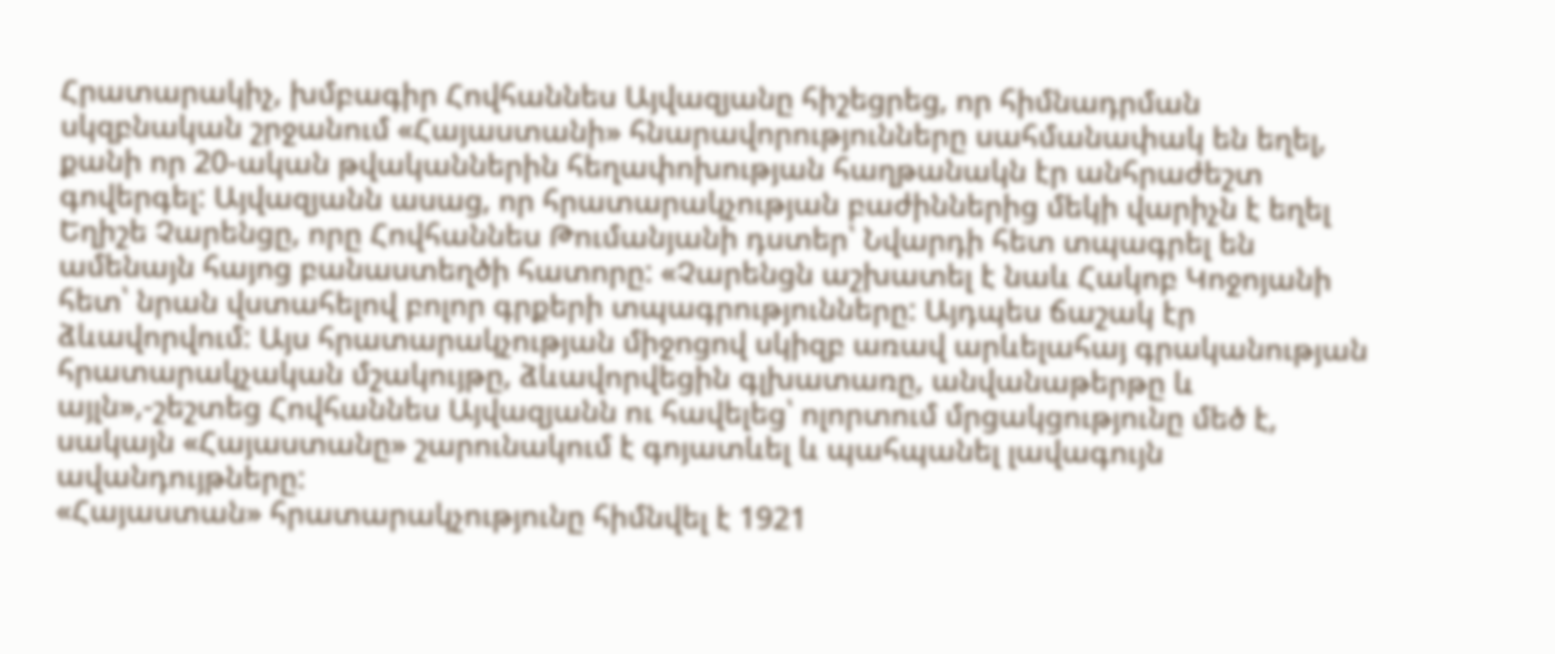Հրատարակիչ, խմբագիր Հովհաննես Այվազյանը հիշեցրեց, որ հիմնադրման սկզբնական շրջանում «Հայաստանի» հնարավորությունները սահմանափակ են եղել, քանի որ 20-ական թվականներին հեղափոխության հաղթանակն էր անհրաժեշտ գովերգել: Այվազյանն ասաց, որ հրատարակչության բաժիններից մեկի վարիչն է եղել Եղիշե Չարենցը, որը Հովհաննես Թումանյանի դստեր՝ Նվարդի հետ տպագրել են ամենայն հայոց բանաստեղծի հատորը: «Չարենցն աշխատել է նաև Հակոբ Կոջոյանի հետ՝ նրան վստահելով բոլոր գրքերի տպագրությունները: Այդպես ճաշակ էր ձևավորվում: Այս հրատարակչության միջոցով սկիզբ առավ արևելահայ գրականության հրատարակչական մշակույթը, ձևավորվեցին գլխատառը, անվանաթերթը և այլն»,-շեշտեց Հովհաննես Այվազյանն ու հավելեց՝ ոլորտում մրցակցությունը մեծ է, սակայն «Հայաստանը» շարունակում է գոյատևել և պահպանել լավագույն ավանդույթները:
«Հայաստան» հրատարակչությունը հիմնվել է 1921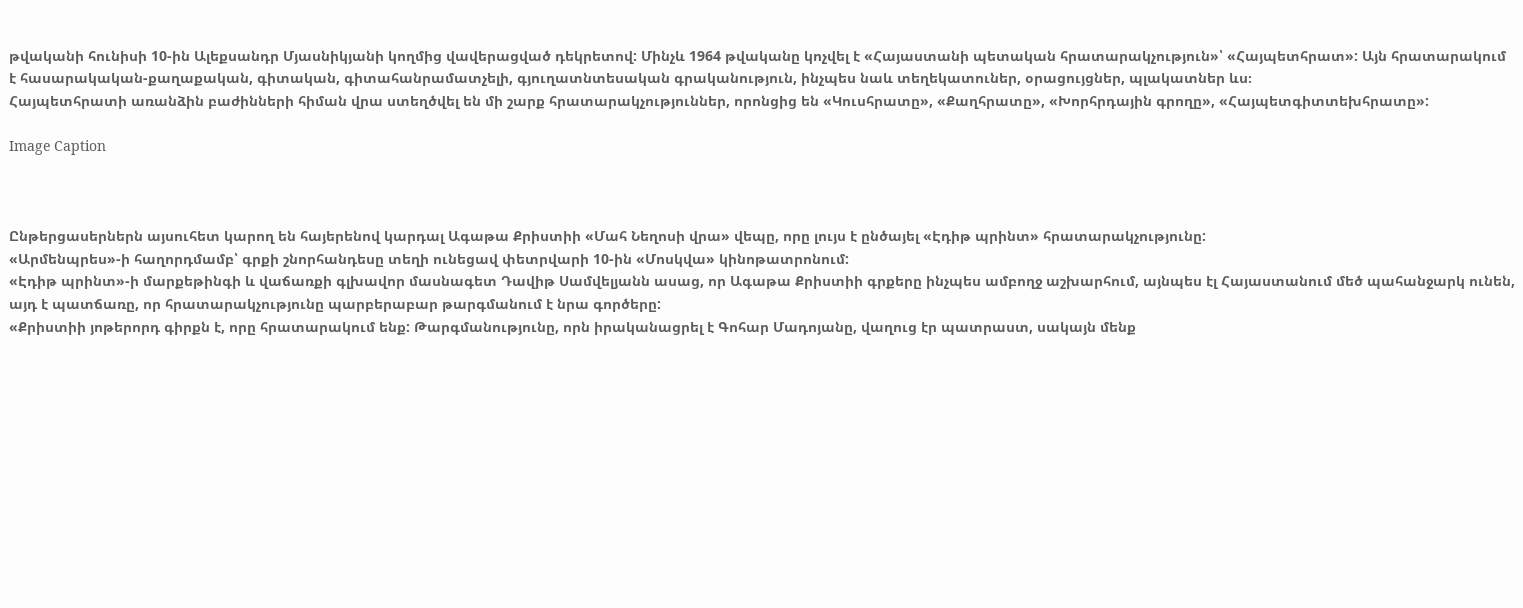թվականի հունիսի 10-ին Ալեքսանդր Մյասնիկյանի կողմից վավերացված դեկրետով: Մինչև 1964 թվականը կոչվել է «Հայաստանի պետական հրատարակչություն»՝ «Հայպետհրատ»: Այն հրատարակում է հասարակական-քաղաքական, գիտական, գիտահանրամատչելի, գյուղատնտեսական գրականություն, ինչպես նաև տեղեկատուներ, օրացույցներ, պլակատներ ևս։
Հայպետհրատի առանձին բաժինների հիման վրա ստեղծվել են մի շարք հրատարակչություններ, որոնցից են «Կուսհրատը», «Քաղհրատը», «Խորհրդային գրողը», «Հայպետգիտտեխհրատը»:

Image Caption



Ընթերցասերներն այսուհետ կարող են հայերենով կարդալ Ագաթա Քրիստիի «Մահ Նեղոսի վրա» վեպը, որը լույս է ընծայել «Էդիթ պրինտ» հրատարակչությունը:
«Արմենպրես»-ի հաղորդմամբ՝ գրքի շնորհանդեսը տեղի ունեցավ փետրվարի 10-ին «Մոսկվա» կինոթատրոնում:
«Էդիթ պրինտ»-ի մարքեթինգի և վաճառքի գլխավոր մասնագետ Դավիթ Սամվելյանն ասաց, որ Ագաթա Քրիստիի գրքերը ինչպես ամբողջ աշխարհում, այնպես էլ Հայաստանում մեծ պահանջարկ ունեն, այդ է պատճառը, որ հրատարակչությունը պարբերաբար թարգմանում է նրա գործերը:
«Քրիստիի յոթերորդ գիրքն է, որը հրատարակում ենք: Թարգմանությունը, որն իրականացրել է Գոհար Մադոյանը, վաղուց էր պատրաստ, սակայն մենք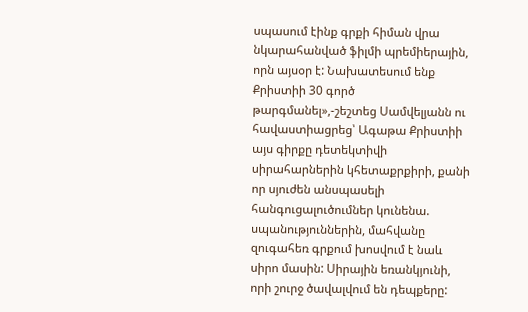սպասում էինք գրքի հիման վրա նկարահանված ֆիլմի պրեմիերային, որն այսօր է: Նախատեսում ենք Քրիստիի 30 գործ թարգմանել»,-շեշտեց Սամվելյանն ու հավաստիացրեց՝ Ագաթա Քրիստիի այս գիրքը դետեկտիվի սիրահարներին կհետաքրքիրի, քանի որ սյուժեն անսպասելի հանգուցալուծումներ կունենա. սպանություններին, մահվանը զուգահեռ գրքում խոսվում է նաև սիրո մասին: Սիրային եռանկյունի, որի շուրջ ծավալվում են դեպքերը: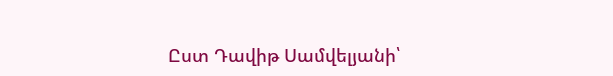Ըստ Դավիթ Սամվելյանի՝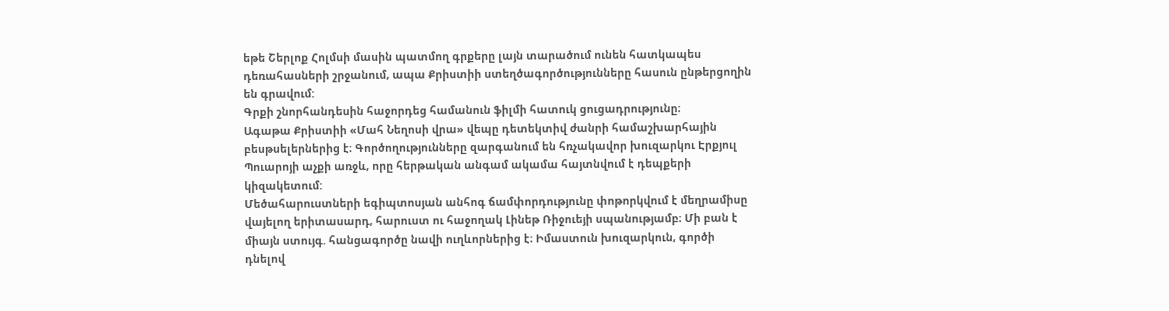եթե Շերլոք Հոլմսի մասին պատմող գրքերը լայն տարածում ունեն հատկապես դեռահասների շրջանում, ապա Քրիստիի ստեղծագործությունները հասուն ընթերցողին են գրավում:
Գրքի շնորհանդեսին հաջորդեց համանուն ֆիլմի հատուկ ցուցադրությունը։
Ագաթա Քրիստիի «Մահ Նեղոսի վրա» վեպը դետեկտիվ ժանրի համաշխարհային բեսթսելերներից է։ Գործողությունները զարգանում են հռչակավոր խուզարկու Էրքյուլ Պուարոյի աչքի առջև, որը հերթական անգամ ակամա հայտնվում է դեպքերի կիզակետում:
Մեծահարուստների եգիպտոսյան անհոգ ճամփորդությունը փոթորկվում է մեղրամիսը վայելող երիտասարդ, հարուստ ու հաջողակ Լինեթ Ռիջուեյի սպանությամբ։ Մի բան է միայն ստույգ. հանցագործը նավի ուղևորներից է։ Իմաստուն խուզարկուն, գործի դնելով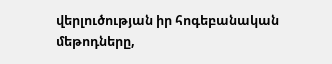վերլուծության իր հոգեբանական մեթոդները,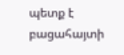պետք է բացահայտի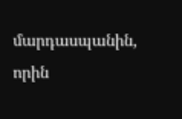մարդասպանին, որին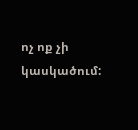ոչ ոք չի կասկածում: